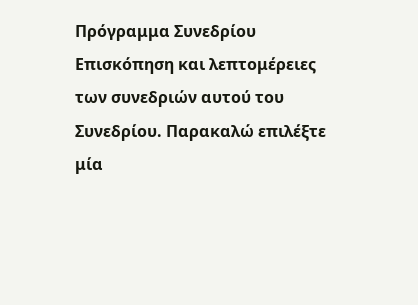Πρόγραμμα Συνεδρίου
Επισκόπηση και λεπτομέρειες των συνεδριών αυτού του Συνεδρίου. Παρακαλώ επιλέξτε μία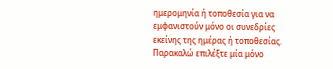ημερομηνία ή τοποθεσία για να εμφανιστούν μόνο οι συνεδρίες εκείνης της ημέρας ή τοποθεσίας. Παρακαλώ επιλέξτε μία μόνο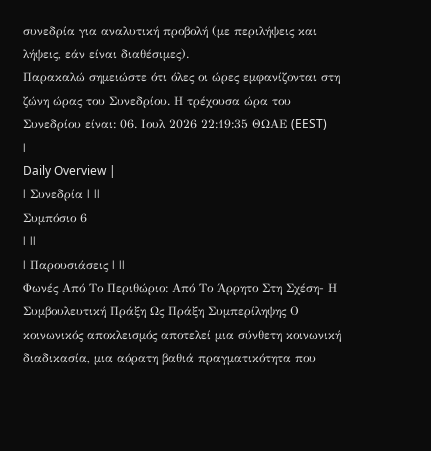συνεδρία για αναλυτική προβολή (με περιλήψεις και λήψεις, εάν είναι διαθέσιμες).
Παρακαλώ σημειώστε ότι όλες οι ώρες εμφανίζονται στη ζώνη ώρας του Συνεδρίου. Η τρέχουσα ώρα του Συνεδρίου είναι: 06. Ιουλ 2026 22:19:35 ΘΩΑΕ (EEST)
|
Daily Overview |
| Συνεδρία | ||
Συμπόσιο 6
| ||
| Παρουσιάσεις | ||
Φωνές Aπό Tο Περιθώριο: Από Το Άρρητο Στη Σχέση- Η Συμβουλευτική Πράξη Ως Πράξη Συμπερίληψης Ο κοινωνικός αποκλεισμός αποτελεί μια σύνθετη κοινωνική διαδικασία, μια αόρατη βαθιά πραγματικότητα που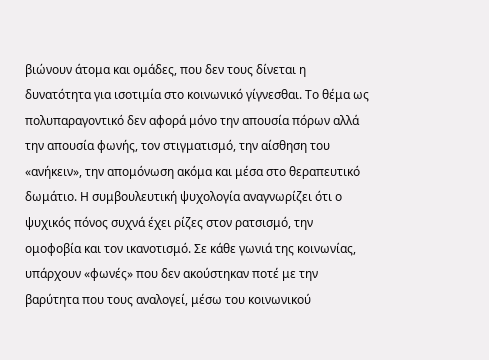βιώνουν άτομα και ομάδες, που δεν τους δίνεται η δυνατότητα για ισοτιμία στο κοινωνικό γίγνεσθαι. Το θέμα ως πολυπαραγοντικό δεν αφορά μόνο την απουσία πόρων αλλά την απουσία φωνής, τον στιγματισμό, την αίσθηση του «ανήκειν», την απομόνωση ακόμα και μέσα στο θεραπευτικό δωμάτιο. Η συμβουλευτική ψυχολογία αναγνωρίζει ότι ο ψυχικός πόνος συχνά έχει ρίζες στον ρατσισμό, την ομοφοβία και τον ικανοτισμό. Σε κάθε γωνιά της κοινωνίας, υπάρχουν «φωνές» που δεν ακούστηκαν ποτέ με την βαρύτητα που τους αναλογεί, μέσω του κοινωνικού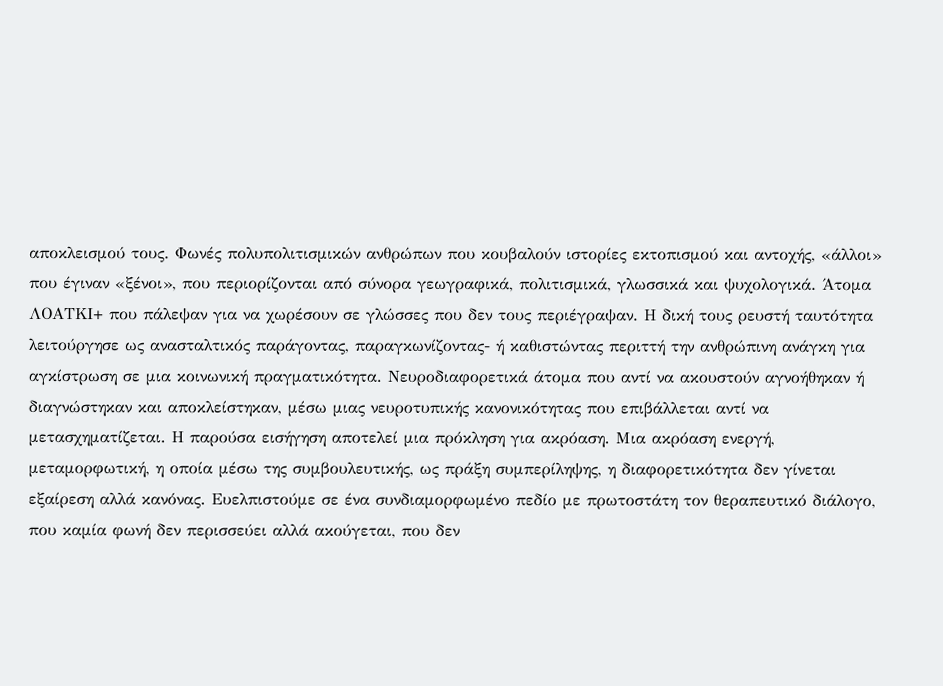αποκλεισμού τους. Φωνές πολυπολιτισμικών ανθρώπων που κουβαλούν ιστορίες εκτοπισμού και αντοχής, «άλλοι» που έγιναν «ξένοι», που περιορίζονται από σύνορα γεωγραφικά, πολιτισμικά, γλωσσικά και ψυχολογικά. Άτομα ΛΟΑΤΚΙ+ που πάλεψαν για να χωρέσουν σε γλώσσες που δεν τους περιέγραψαν. Η δική τους ρευστή ταυτότητα λειτούργησε ως ανασταλτικός παράγοντας, παραγκωνίζοντας- ή καθιστώντας περιττή την ανθρώπινη ανάγκη για αγκίστρωση σε μια κοινωνική πραγματικότητα. Νευροδιαφορετικά άτομα που αντί να ακουστούν αγνοήθηκαν ή διαγνώστηκαν και αποκλείστηκαν, μέσω μιας νευροτυπικής κανονικότητας που επιβάλλεται αντί να μετασχηματίζεται. Η παρούσα εισήγηση αποτελεί μια πρόκληση για ακρόαση. Μια ακρόαση ενεργή, μεταμορφωτική, η οποία μέσω της συμβουλευτικής, ως πράξη συμπερίληψης, η διαφορετικότητα δεν γίνεται εξαίρεση αλλά κανόνας. Ευελπιστούμε σε ένα συνδιαμορφωμένο πεδίο με πρωτοστάτη τον θεραπευτικό διάλογο, που καμία φωνή δεν περισσεύει αλλά ακούγεται, που δεν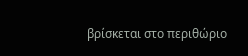βρίσκεται στο περιθώριο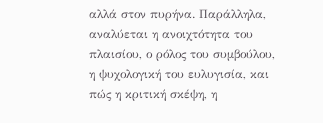αλλά στον πυρήνα. Παράλληλα, αναλύεται η ανοιχτότητα του πλαισίου, ο ρόλος του συμβούλου, η ψυχολογική του ευλυγισία, και πώς η κριτική σκέψη, η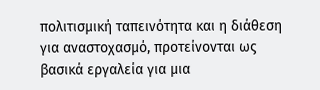πολιτισμική ταπεινότητα και η διάθεση για αναστοχασμό, προτείνονται ως βασικά εργαλεία για μια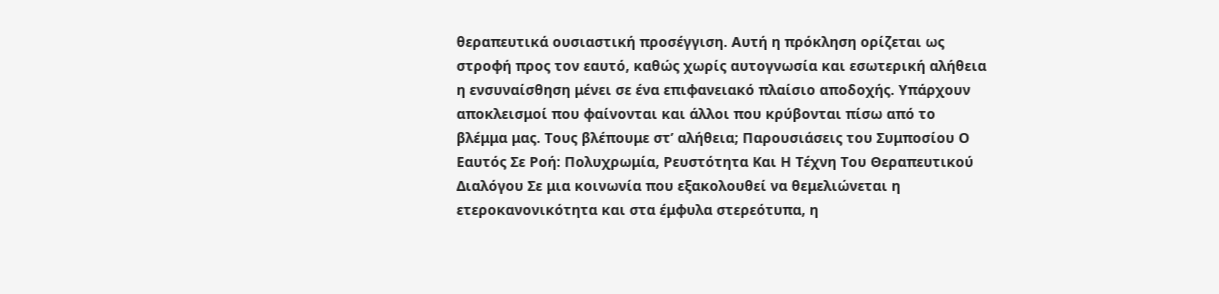θεραπευτικά ουσιαστική προσέγγιση. Αυτή η πρόκληση ορίζεται ως στροφή προς τον εαυτό, καθώς χωρίς αυτογνωσία και εσωτερική αλήθεια η ενσυναίσθηση μένει σε ένα επιφανειακό πλαίσιο αποδοχής. Υπάρχουν αποκλεισμοί που φαίνονται και άλλοι που κρύβονται πίσω από το βλέμμα μας. Τους βλέπουμε στ’ αλήθεια; Παρουσιάσεις του Συμποσίου Ο Εαυτός Σε Ροή: Πολυχρωμία, Ρευστότητα Και Η Τέχνη Του Θεραπευτικού Διαλόγου Σε μια κοινωνία που εξακολουθεί να θεμελιώνεται η ετεροκανονικότητα και στα έμφυλα στερεότυπα, η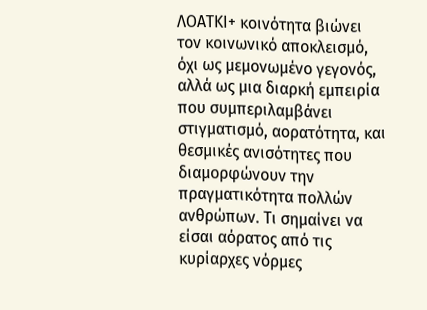ΛΟΑΤΚΙ+ κοινότητα βιώνει τον κοινωνικό αποκλεισμό, όχι ως μεμονωμένο γεγονός, αλλά ως μια διαρκή εμπειρία που συμπεριλαμβάνει στιγματισμό, αορατότητα, και θεσμικές ανισότητες που διαμορφώνουν την πραγματικότητα πολλών ανθρώπων. Τι σημαίνει να είσαι αόρατος από τις κυρίαρχες νόρμες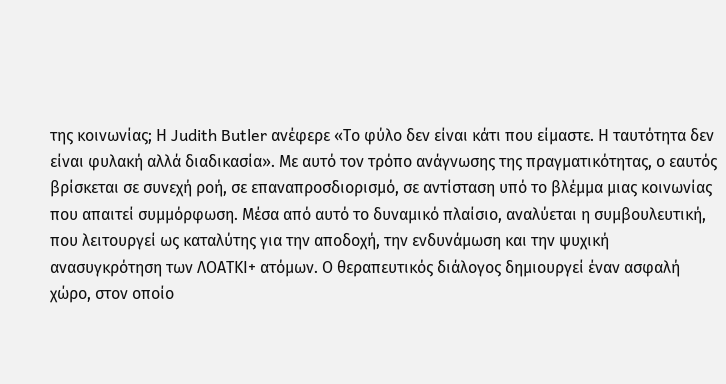της κοινωνίας; Η Judith Butler ανέφερε «Το φύλο δεν είναι κάτι που είμαστε. Η ταυτότητα δεν είναι φυλακή αλλά διαδικασία». Με αυτό τον τρόπο ανάγνωσης της πραγματικότητας, ο εαυτός βρίσκεται σε συνεχή ροή, σε επαναπροσδιορισμό, σε αντίσταση υπό το βλέμμα μιας κοινωνίας που απαιτεί συμμόρφωση. Μέσα από αυτό το δυναμικό πλαίσιο, αναλύεται η συμβουλευτική, που λειτουργεί ως καταλύτης για την αποδοχή, την ενδυνάμωση και την ψυχική ανασυγκρότηση των ΛΟΑΤΚΙ+ ατόμων. Ο θεραπευτικός διάλογος δημιουργεί έναν ασφαλή χώρο, στον οποίο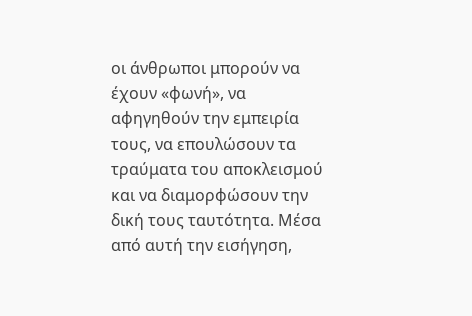οι άνθρωποι μπορούν να έχουν «φωνή», να αφηγηθούν την εμπειρία τους, να επουλώσουν τα τραύματα του αποκλεισμού και να διαμορφώσουν την δική τους ταυτότητα. Μέσα από αυτή την εισήγηση,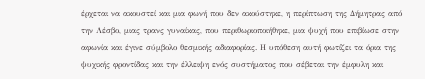έρχεται να ακουστεί και μια φωνή που δεν ακούστηκε, η περίπτωση της Δήμητρας από την Λέσβο, μιας τρανς γυναίκας, που περιθωριοποιήθηκε, μια ψυχή που επιβίωσε στην αφωνία και έγινε σύμβολο θεσμικής αδιαφορίας. Η υπόθεση αυτή φωτίζει τα όρια της ψυχικής φροντίδας και την έλλειψη ενός συστήματος που σέβεται την έμφυλη και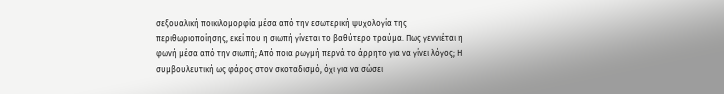σεξουαλική ποικιλομορφία μέσα από την εσωτερική ψυχολογία της περιθωριοποίησης, εκεί που η σιωπή γίνεται το βαθύτερο τραύμα. Πως γεννιέται η φωνή μέσα από την σιωπή; Από ποια ρωγμή περνά το άρρητο για να γίνει λόγος; Η συμβουλευτική ως φάρος στον σκοταδισμό, όχι για να σώσει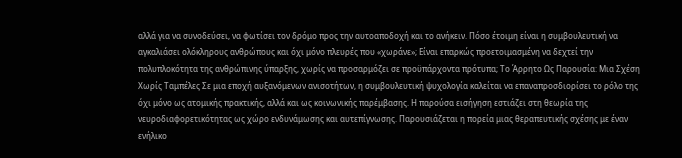αλλά για να συνοδεύσει, να φωτίσει τον δρόμο προς την αυτοαποδοχή και το ανήκειν. Πόσο έτοιμη είναι η συμβουλευτική να αγκαλιάσει ολόκληρους ανθρώπους και όχι μόνο πλευρές που «χωράνε»; Είναι επαρκώς προετοιμασμένη να δεχτεί την πολυπλοκότητα της ανθρώπινης ύπαρξης, χωρίς να προσαρμόζει σε προϋπάρχοντα πρότυπα; Το Άρρητο Ως Παρουσία: Μια Σχέση Χωρίς Ταμπέλες Σε μια εποχή αυξανόμενων ανισοτήτων, η συμβουλευτική ψυχολογία καλείται να επαναπροσδιορίσει το ρόλο της όχι μόνο ως ατομικής πρακτικής, αλλά και ως κοινωνικής παρέμβασης. Η παρούσα εισήγηση εστιάζει στη θεωρία της νευροδιαφορετικότητας ως χώρο ενδυνάμωσης και αυτεπίγνωσης. Παρουσιάζεται η πορεία μιας θεραπευτικής σχέσης με έναν ενήλικο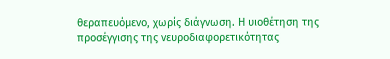θεραπευόμενο, χωρίς διάγνωση. Η υιοθέτηση της προσέγγισης της νευροδιαφορετικότητας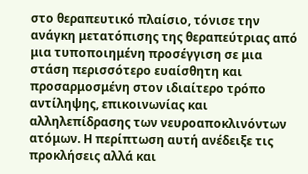στο θεραπευτικό πλαίσιο, τόνισε την ανάγκη μετατόπισης της θεραπεύτριας από μια τυποποιημένη προσέγγιση σε μια στάση περισσότερο ευαίσθητη και προσαρμοσμένη στον ιδιαίτερο τρόπο αντίληψης, επικοινωνίας και αλληλεπίδρασης των νευροαποκλινόντων ατόμων. Η περίπτωση αυτή ανέδειξε τις προκλήσεις αλλά και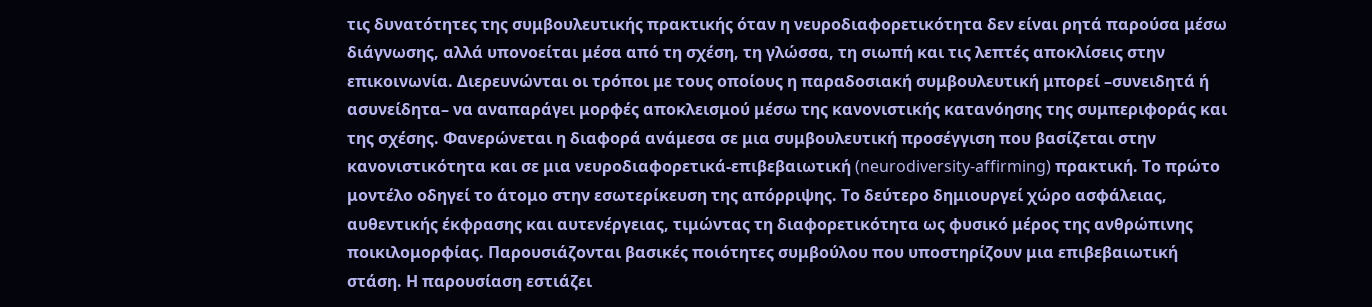τις δυνατότητες της συμβουλευτικής πρακτικής όταν η νευροδιαφορετικότητα δεν είναι ρητά παρούσα μέσω διάγνωσης, αλλά υπονοείται μέσα από τη σχέση, τη γλώσσα, τη σιωπή και τις λεπτές αποκλίσεις στην επικοινωνία. Διερευνώνται οι τρόποι με τους οποίους η παραδοσιακή συμβουλευτική μπορεί –συνειδητά ή ασυνείδητα– να αναπαράγει μορφές αποκλεισμού μέσω της κανονιστικής κατανόησης της συμπεριφοράς και της σχέσης. Φανερώνεται η διαφορά ανάμεσα σε μια συμβουλευτική προσέγγιση που βασίζεται στην κανονιστικότητα και σε μια νευροδιαφορετικά-επιβεβαιωτική (neurodiversity-affirming) πρακτική. Το πρώτο μοντέλο οδηγεί το άτομο στην εσωτερίκευση της απόρριψης. Το δεύτερο δημιουργεί χώρο ασφάλειας, αυθεντικής έκφρασης και αυτενέργειας, τιμώντας τη διαφορετικότητα ως φυσικό μέρος της ανθρώπινης ποικιλομορφίας. Παρουσιάζονται βασικές ποιότητες συμβούλου που υποστηρίζουν μια επιβεβαιωτική στάση. Η παρουσίαση εστιάζει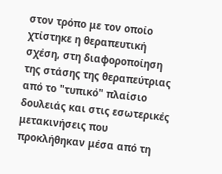στον τρόπο με τον οποίο χτίστηκε η θεραπευτική σχέση, στη διαφοροποίηση της στάσης της θεραπεύτριας από το "τυπικό" πλαίσιο δουλειάς και στις εσωτερικές μετακινήσεις που προκλήθηκαν μέσα από τη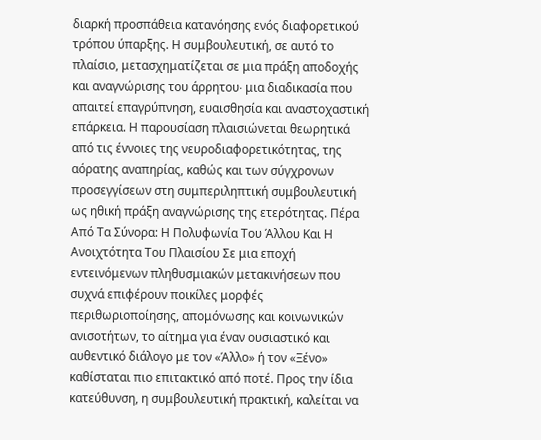διαρκή προσπάθεια κατανόησης ενός διαφορετικού τρόπου ύπαρξης. Η συμβουλευτική, σε αυτό το πλαίσιο, μετασχηματίζεται σε μια πράξη αποδοχής και αναγνώρισης του άρρητου∙ μια διαδικασία που απαιτεί επαγρύπνηση, ευαισθησία και αναστοχαστική επάρκεια. Η παρουσίαση πλαισιώνεται θεωρητικά από τις έννοιες της νευροδιαφορετικότητας, της αόρατης αναπηρίας, καθώς και των σύγχρονων προσεγγίσεων στη συμπεριληπτική συμβουλευτική ως ηθική πράξη αναγνώρισης της ετερότητας. Πέρα Από Τα Σύνορα: Η Πολυφωνία Του Άλλου Και Η Ανοιχτότητα Του Πλαισίου Σε μια εποχή εντεινόμενων πληθυσμιακών μετακινήσεων που συχνά επιφέρουν ποικίλες μορφές περιθωριοποίησης, απομόνωσης και κοινωνικών ανισοτήτων, το αίτημα για έναν ουσιαστικό και αυθεντικό διάλογο με τον «Άλλο» ή τον «Ξένο» καθίσταται πιο επιτακτικό από ποτέ. Προς την ίδια κατεύθυνση, η συμβουλευτική πρακτική, καλείται να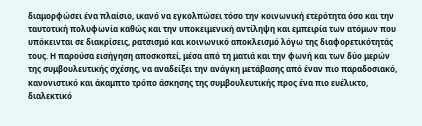διαμορφώσει ένα πλαίσιο, ικανό να εγκολπώσει τόσο την κοινωνική ετερότητα όσο και την ταυτοτική πολυφωνία καθώς και την υποκειμενική αντίληψη και εμπειρία των ατόμων που υπόκεινται σε διακρίσεις, ρατσισμό και κοινωνικό αποκλεισμό λόγω της διαφορετικότητάς τους. Η παρούσα εισήγηση αποσκοπεί, μέσα από τη ματιά και την φωνή και των δύο μερών της συμβουλευτικής σχέσης, να αναδείξει την ανάγκη μετάβασης από έναν πιο παραδοσιακό, κανονιστικό και άκαμπτο τρόπο άσκησης της συμβουλευτικής προς ένα πιο ευέλικτο, διαλεκτικό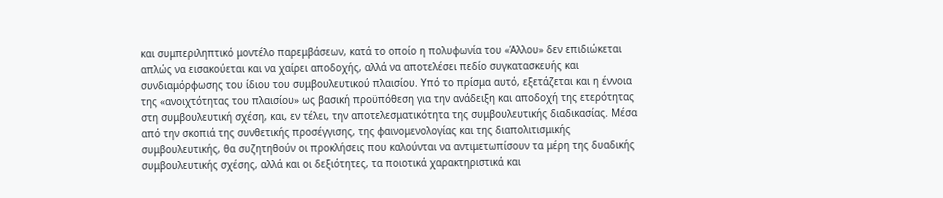και συμπεριληπτικό μοντέλο παρεμβάσεων, κατά το οποίο η πολυφωνία του «Άλλου» δεν επιδιώκεται απλώς να εισακούεται και να χαίρει αποδοχής, αλλά να αποτελέσει πεδίο συγκατασκευής και συνδιαμόρφωσης του ίδιου του συμβουλευτικού πλαισίου. Υπό το πρίσμα αυτό, εξετάζεται και η έννοια της «ανοιχτότητας του πλαισίου» ως βασική προϋπόθεση για την ανάδειξη και αποδοχή της ετερότητας στη συμβουλευτική σχέση, και, εν τέλει, την αποτελεσματικότητα της συμβουλευτικής διαδικασίας. Μέσα από την σκοπιά της συνθετικής προσέγγισης, της φαινομενολογίας και της διαπολιτισμικής συμβουλευτικής, θα συζητηθούν οι προκλήσεις που καλούνται να αντιμετωπίσουν τα μέρη της δυαδικής συμβουλευτικής σχέσης, αλλά και οι δεξιότητες, τα ποιοτικά χαρακτηριστικά και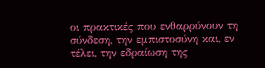οι πρακτικές που ενθαρρύνουν τη σύνδεση, την εμπιστοσύνη και, εν τέλει, την εδραίωση της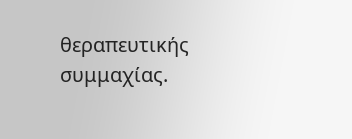θεραπευτικής συμμαχίας.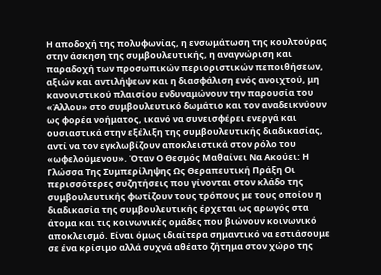Η αποδοχή της πολυφωνίας, η ενσωμάτωση της κουλτούρας στην άσκηση της συμβουλευτικής, η αναγνώριση και παραδοχή των προσωπικών περιοριστικών πεποιθήσεων, αξιών και αντιλήψεων και η διασφάλιση ενός ανοιχτού, μη κανονιστικού πλαισίου ενδυναμώνουν την παρουσία του «Άλλου» στο συμβουλευτικό δωμάτιο και τον αναδεικνύουν ως φορέα νοήματος, ικανό να συνεισφέρει ενεργά και ουσιαστικά στην εξέλιξη της συμβουλευτικής διαδικασίας, αντί να τον εγκλωβίζουν αποκλειστικά στον ρόλο του «ωφελούμενου». Όταν Ο Θεσμός Μαθαίνει Να Ακούει: Η Γλώσσα Της Συμπερίληψης Ως Θεραπευτική Πράξη Οι περισσότερες συζητήσεις που γίνονται στον κλάδο της συμβουλευτικής φωτίζουν τους τρόπους με τους οποίου η διαδικασία της συμβουλευτικής έρχεται ως αρωγός στα άτομα και τις κοινωνικές ομάδες που βιώνουν κοινωνικό αποκλεισμό. Είναι όμως ιδιαίτερα σημαντικό να εστιάσουμε σε ένα κρίσιμο αλλά συχνά αθέατο ζήτημα στον χώρο της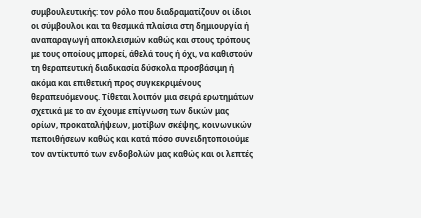συμβουλευτικής: τον ρόλο που διαδραματίζουν οι ίδιοι οι σύμβουλοι και τα θεσμικά πλαίσια στη δημιουργία ή αναπαραγωγή αποκλεισμών καθώς και στους τρόπους με τους οποίους μπορεί, άθελά τους ή όχι, να καθιστούν τη θεραπευτική διαδικασία δύσκολα προσβάσιμη ή ακόμα και επιθετική προς συγκεκριμένους θεραπευόμενους. Τίθεται λοιπόν μια σειρά ερωτημάτων σχετικά με το αν έχουμε επίγνωση των δικών μας ορίων, προκαταλήψεων, μοτίβων σκέψης, κοινωνικών πεποιθήσεων καθώς και κατά πόσο συνειδητοποιούμε τον αντίκτυπό των ενδοβολών μας καθώς και οι λεπτές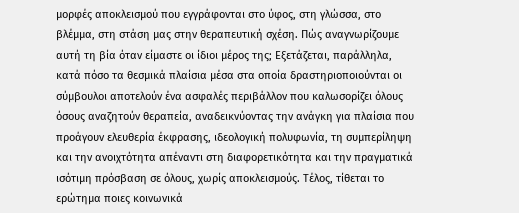μορφές αποκλεισμού που εγγράφονται στο ύφος, στη γλώσσα, στο βλέμμα, στη στάση μας στην θεραπευτική σχέση. Πώς αναγνωρίζουμε αυτή τη βία όταν είμαστε οι ίδιοι μέρος της; Εξετάζεται, παράλληλα, κατά πόσο τα θεσμικά πλαίσια μέσα στα οποία δραστηριοποιούνται οι σύμβουλοι αποτελούν ένα ασφαλές περιβάλλον που καλωσορίζει όλους όσους αναζητούν θεραπεία, αναδεικνύοντας την ανάγκη για πλαίσια που προάγουν ελευθερία έκφρασης, ιδεολογική πολυφωνία, τη συμπερίληψη και την ανοιχτότητα απέναντι στη διαφορετικότητα και την πραγματικά ισότιμη πρόσβαση σε όλους, χωρίς αποκλεισμούς. Τέλος, τίθεται το ερώτημα ποιες κοινωνικά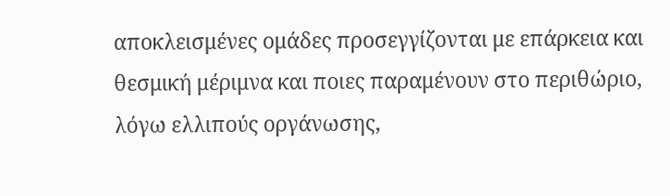αποκλεισμένες ομάδες προσεγγίζονται με επάρκεια και θεσμική μέριμνα και ποιες παραμένουν στο περιθώριο, λόγω ελλιπούς οργάνωσης,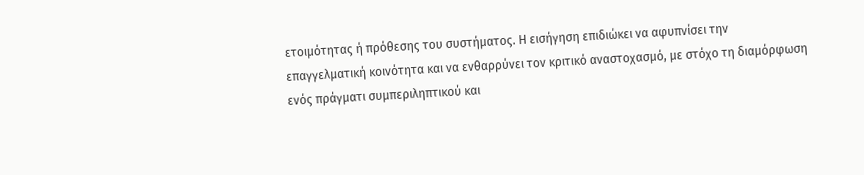ετοιμότητας ή πρόθεσης του συστήματος. Η εισήγηση επιδιώκει να αφυπνίσει την επαγγελματική κοινότητα και να ενθαρρύνει τον κριτικό αναστοχασμό, με στόχο τη διαμόρφωση ενός πράγματι συμπεριληπτικού και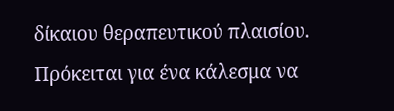δίκαιου θεραπευτικού πλαισίου. Πρόκειται για ένα κάλεσμα να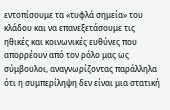εντοπίσουμε τα «τυφλά σημεία» του κλάδου και να επανεξετάσουμε τις ηθικές και κοινωνικές ευθύνες που απορρέουν από τον ρόλο μας ως σύμβουλοι, αναγνωρίζοντας παράλληλα ότι η συμπερίληψη δεν είναι μια στατική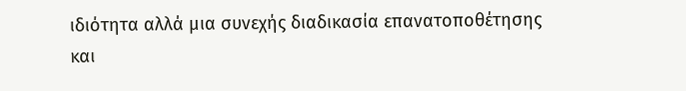ιδιότητα αλλά μια συνεχής διαδικασία επανατοποθέτησης και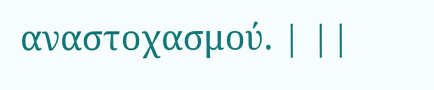αναστοχασμού. | ||